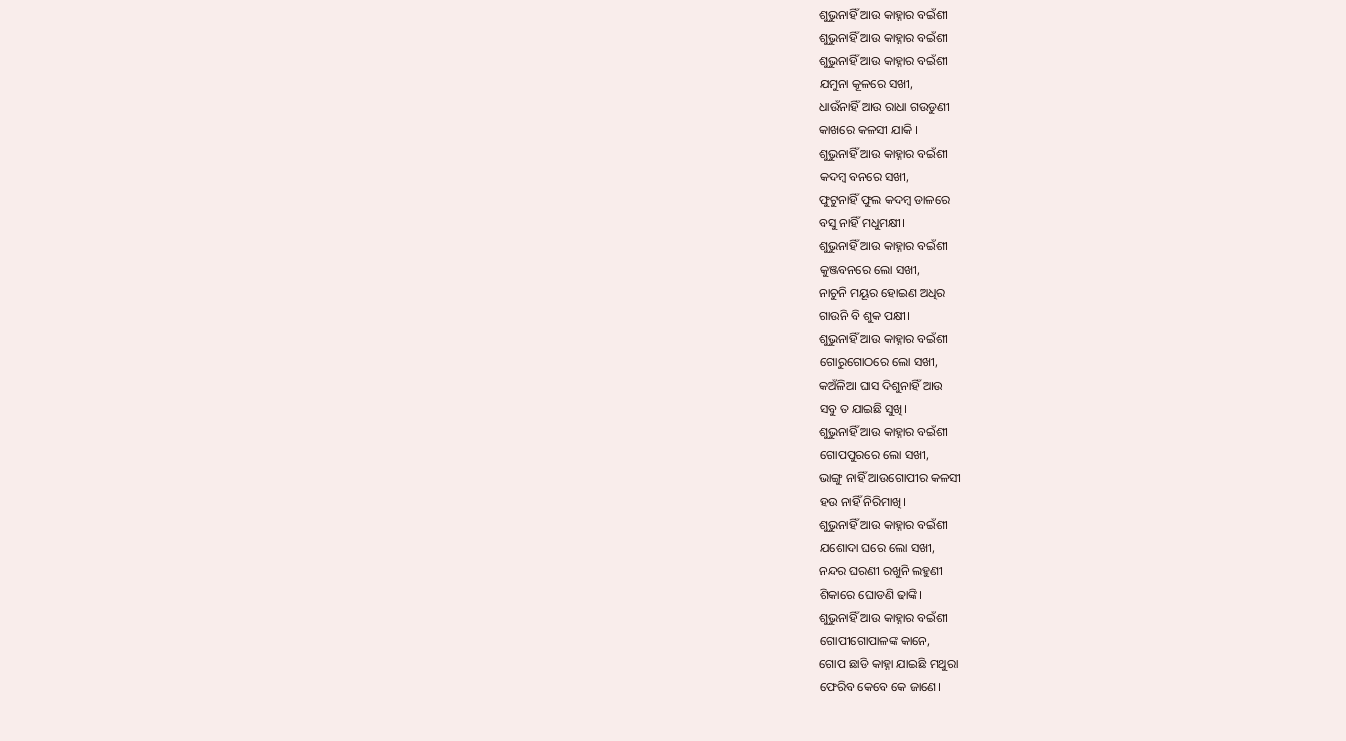ଶୁଭୁନାହିଁ ଆଉ କାହ୍ନାର ବଇଁଶୀ
ଶୁଭୁନାହିଁ ଆଉ କାହ୍ନାର ବଇଁଶୀ
ଶୁଭୁନାହିଁ ଆଉ କାହ୍ନାର ବଇଁଶୀ
ଯମୁନା କୂଳରେ ସଖୀ,
ଧାଉଁନାହିଁ ଆଉ ରାଧା ଗଉଡୁଣୀ
କାଖରେ କଳସୀ ଯାକି ।
ଶୁଭୁନାହିଁ ଆଉ କାହ୍ନାର ବଇଁଶୀ
କଦମ୍ବ ବନରେ ସଖୀ,
ଫୁଟୁନାହିଁ ଫୁଲ କଦମ୍ବ ଡାଳରେ
ବସୁ ନାହିଁ ମଧୁମକ୍ଷୀ।
ଶୁଭୁନାହିଁ ଆଉ କାହ୍ନାର ବଇଁଶୀ
କୁଞ୍ଜବନରେ ଲୋ ସଖୀ,
ନାଚୁନି ମୟୂର ହୋଇଣ ଅଧିର
ଗାଉନି ବି ଶୁକ ପକ୍ଷୀ।
ଶୁଭୁନାହିଁ ଆଉ କାହ୍ନାର ବଇଁଶୀ
ଗୋରୁଗୋଠରେ ଲୋ ସଖୀ,
କଅଁଳିଆ ଘାସ ଦିଶୁନାହିଁ ଆଉ
ସବୁ ତ ଯାଇଛି ସୁଖି।
ଶୁଭୁନାହିଁ ଆଉ କାହ୍ନାର ବଇଁଶୀ
ଗୋପପୁରରେ ଲୋ ସଖୀ,
ଭାଙ୍ଗୁ ନାହିଁ ଆଉଗୋପୀର କଳସୀ
ହଉ ନାହିଁ ନିରିମାଖି।
ଶୁଭୁନାହିଁ ଆଉ କାହ୍ନାର ବଇଁଶୀ
ଯଶୋଦା ଘରେ ଲୋ ସଖୀ,
ନନ୍ଦର ଘରଣୀ ରଖୁନି ଲହୁଣୀ
ଶିକାରେ ଘୋଡଣି ଢାଙ୍କି।
ଶୁଭୁନାହିଁ ଆଉ କାହ୍ନାର ବଇଁଶୀ
ଗୋପୀଗୋପାଳଙ୍କ କାନେ,
ଗୋପ ଛାଡି କାହ୍ନା ଯାଇଛି ମଥୁରା
ଫେରିବ କେବେ କେ ଜାଣେ।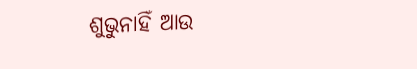ଶୁଭୁନାହିଁ ଆଉ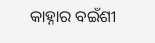କାହ୍ନାର ବଇଁଶୀ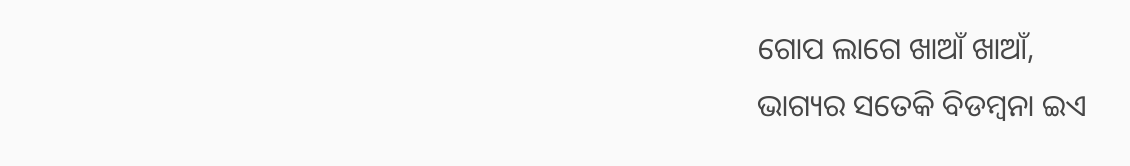ଗୋପ ଲାଗେ ଖାଆଁ ଖାଆଁ,
ଭାଗ୍ୟର ସତେକି ବିଡମ୍ବନା ଇଏ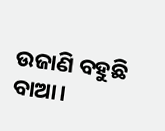ଉଜାଣି ବହୁଛି ବାଆ।